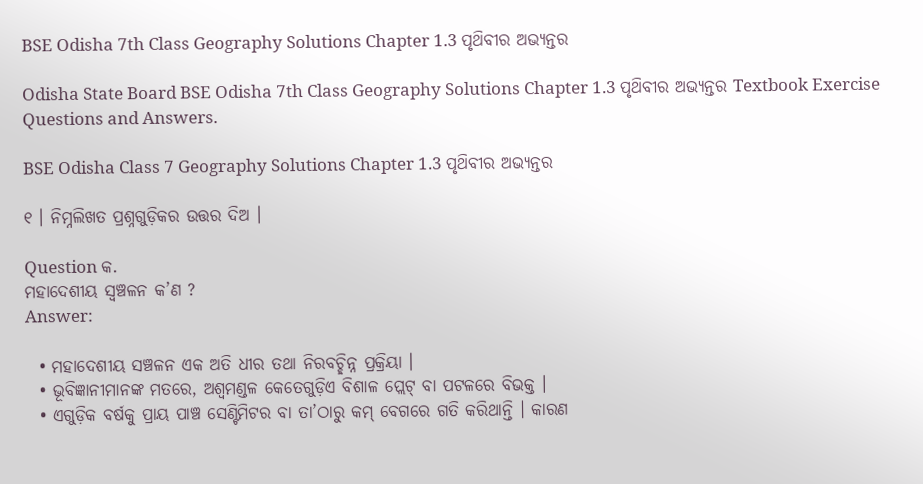BSE Odisha 7th Class Geography Solutions Chapter 1.3 ପୃଥ‌ିବୀର ଅଭ୍ୟନ୍ତର

Odisha State Board BSE Odisha 7th Class Geography Solutions Chapter 1.3 ପୃଥ‌ିବୀର ଅଭ୍ୟନ୍ତର Textbook Exercise Questions and Answers.

BSE Odisha Class 7 Geography Solutions Chapter 1.3 ପୃଥ‌ିବୀର ଅଭ୍ୟନ୍ତର

୧ । ନିମ୍ନଲିଖତ ପ୍ରଶ୍ନଗୁଡ଼ିକର ଉତ୍ତର ଦିଅ ।

Question କ.
ମହାଦେଶୀୟ ସ୍ଵଞ୍ଚଳନ କ’ଣ ?
Answer:

  • ମହାଦେଶୀୟ ସଞ୍ଚଳନ ଏକ ଅତି ଧୀର ତଥା ନିରବଚ୍ଛିନ୍ନ ପ୍ରକ୍ରିୟା ।
  • ଭୂବିଜ୍ଞାନୀମାନଙ୍କ ମତରେ, ଅଶ୍ଵମଣ୍ଡଳ କେତେଗୁଡ଼ିଏ ବିଶାଳ ପ୍ଲେଟ୍ ବା ପଟଳରେ ବିଭକ୍ତ ।
  • ଏଗୁଡ଼ିକ ବର୍ଷକୁ ପ୍ରାୟ ପାଞ୍ଚ ସେଣ୍ଟିମିଟର ବା ତା’ଠାରୁ କମ୍ ବେଗରେ ଗତି କରିଥାନ୍ତି । କାରଣ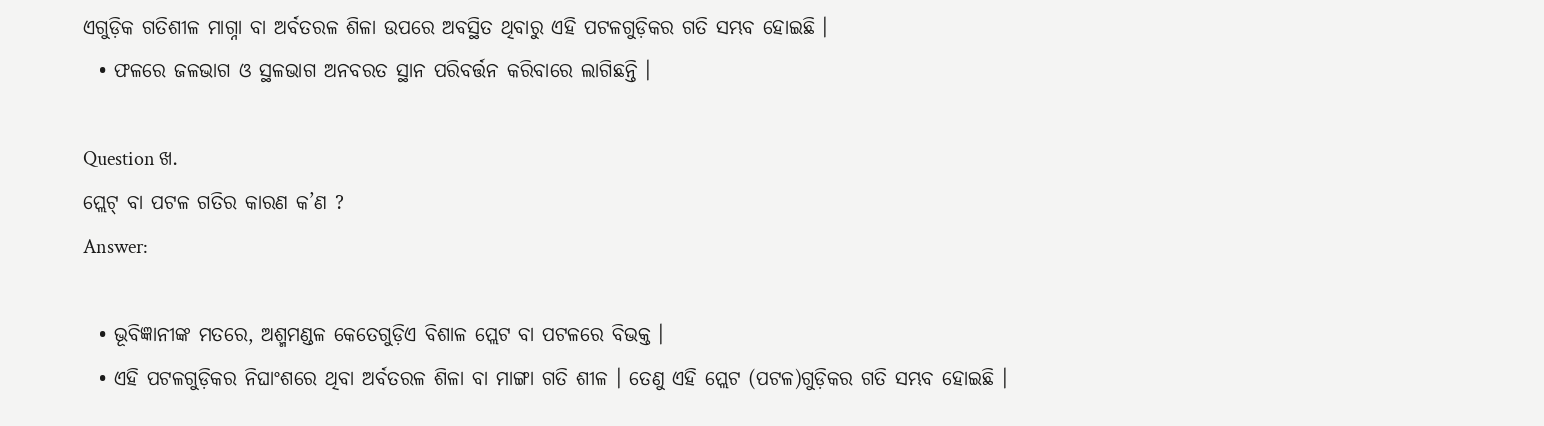ଏଗୁଡ଼ିକ ଗତିଶୀଳ ମାଗ୍ନା ବା ଅର୍ବତରଳ ଶିଳା ଉପରେ ଅବସ୍ଥିତ ଥିବାରୁ ଏହି ପଟଳଗୁଡ଼ିକର ଗତି ସମ୍ଭବ ହୋଇଛି ।
  • ଫଳରେ ଜଳଭାଗ ଓ ସ୍ଥଳଭାଗ ଅନବରତ ସ୍ଥାନ ପରିବର୍ତ୍ତନ କରିବାରେ ଲାଗିଛନ୍ତି ।

Question ଖ.
ପ୍ଲେଟ୍ ବା ପଟଳ ଗତିର କାରଣ କ’ଣ ?
Answer:

  • ଭୂବିଜ୍ଞାନୀଙ୍କ ମତରେ, ଅଶ୍ମମଣ୍ଡଳ କେତେଗୁଡ଼ିଏ ବିଶାଳ ପ୍ଲେଟ ବା ପଟଳରେ ବିଭକ୍ତ ।
  • ଏହି ପଟଳଗୁଡ଼ିକର ନିଘାଂଶରେ ଥିବା ଅର୍ବତରଳ ଶିଳା ବା ମାଙ୍ଗା ଗତି ଶୀଳ । ତେଣୁ ଏହି ପ୍ଲେଟ (ପଟଳ)ଗୁଡ଼ିକର ଗତି ସମ୍ଭବ ହୋଇଛି ।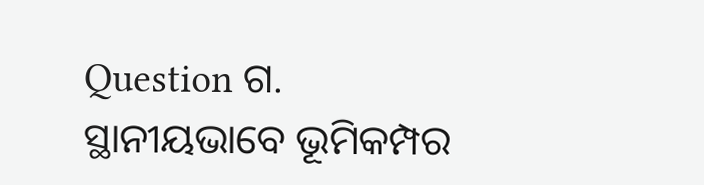Question ଗ.
ସ୍ଥାନୀୟଭାବେ ଭୂମିକମ୍ପର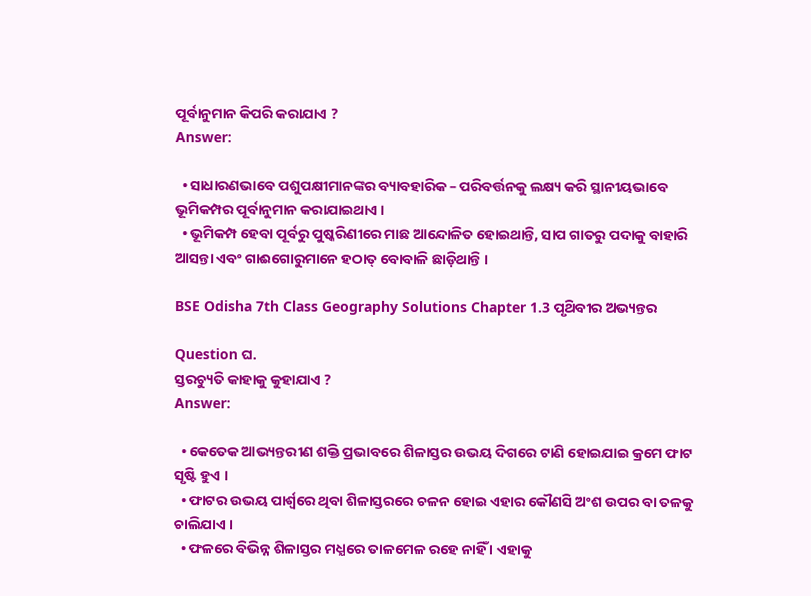ପୂର୍ବାନୁମାନ କିପରି କରାଯାଏ ?
Answer:

  • ସାଧାରଣଭାବେ ପଶୁପକ୍ଷୀମାନଙ୍କର ବ୍ୟାବହାରିକ – ପରିବର୍ତ୍ତନକୁ ଲକ୍ଷ୍ୟ କରି ସ୍ଥାନୀୟଭାବେ ଭୂମିକମ୍ପର ପୂର୍ବାନୁମାନ କରାଯାଇଥାଏ ।
  • ଭୂମିକମ୍ପ ହେବା ପୂର୍ବରୁ ପୁଷ୍କରିଣୀରେ ମାଛ ଆନ୍ଦୋଳିତ ହୋଇଥାନ୍ତି, ସାପ ଗାତରୁ ପଦାକୁ ବାହାରି ଆସନ୍ତା ଏବଂ ଗାଈଗୋରୁମାନେ ହଠାତ୍ ବୋବାଳି ଛାଡ଼ିଥାନ୍ତି ।

BSE Odisha 7th Class Geography Solutions Chapter 1.3 ପୃଥ‌ିବୀର ଅଭ୍ୟନ୍ତର

Question ଘ.
ସ୍ତରଚ୍ୟୁତି କାହାକୁ କୁହାଯାଏ ?
Answer:

  • କେତେକ ଆଭ୍ୟନ୍ତରୀଣ ଶକ୍ତି ପ୍ରଭାବରେ ଶିଳାସ୍ତର ଉଭୟ ଦିଗରେ ଟାଣି ହୋଇଯାଇ କ୍ରମେ ଫାଟ ସୃଷ୍ଟି ହୁଏ ।
  • ଫାଟର ଉଭୟ ପାର୍ଶ୍ଵରେ ଥିବା ଶିଳାସ୍ତରରେ ଚଳନ ହୋଇ ଏହାର କୌଣସି ଅଂଶ ଉପର ବା ତଳକୁ ଚାଲିଯାଏ ।
  • ଫଳରେ ବିଭିନ୍ନ ଶିଳାସ୍ତର ମଧ୍ଯରେ ତାଳମେଳ ରହେ ନାହିଁ । ଏହାକୁ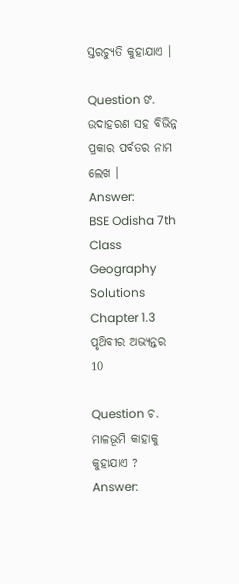ସ୍ତରଚ୍ୟୁତି କୁହାଯାଏ ।

Question ଙ.
ଉଦାହରଣ ସହ ବିଭିନ୍ନ ପ୍ରକାର ପର୍ବତର ନାମ ଲେଖ ।
Answer:
BSE Odisha 7th Class Geography Solutions Chapter 1.3 ପୃଥ‌ିବୀର ଅଭ୍ୟନ୍ତର 10

Question ଚ.
ମାଳଭୂମି କାହାକୁ କୁହାଯାଏ ?
Answer: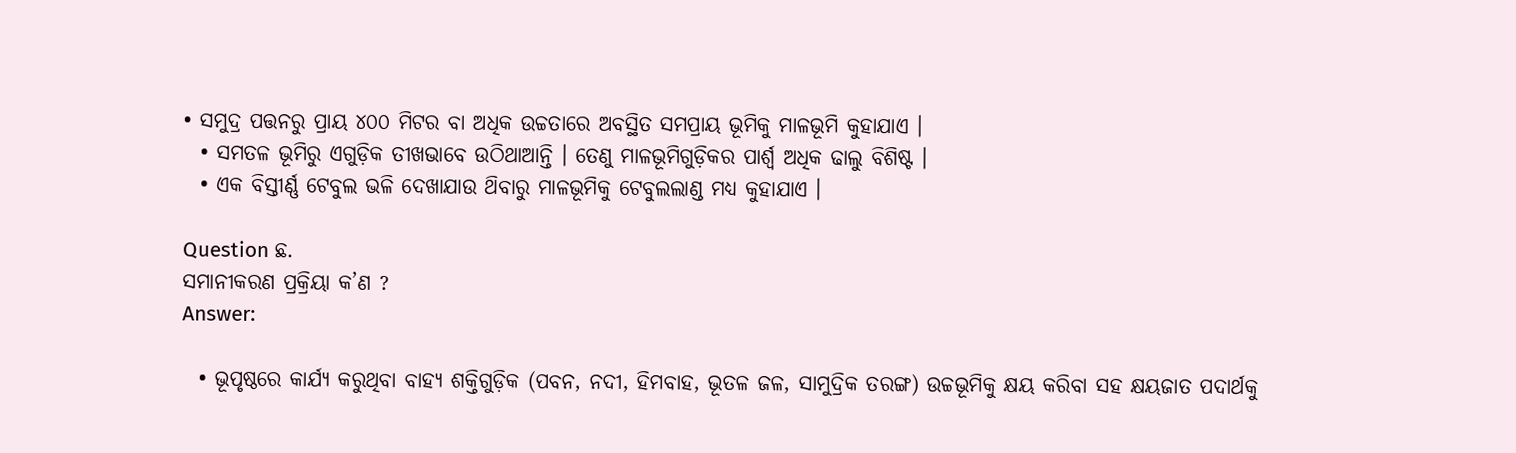• ସମୁଦ୍ର ପତ୍ତନରୁ ପ୍ରାୟ ୪୦୦ ମିଟର ବା ଅଧିକ ଉଚ୍ଚତାରେ ଅବସ୍ଥିତ ସମପ୍ରାୟ ଭୂମିକୁ ମାଳଭୂମି କୁହାଯାଏ ।
  • ସମତଳ ଭୂମିରୁ ଏଗୁଡ଼ିକ ତୀଖଭାବେ ଉଠିଥାଆନ୍ତି । ତେଣୁ ମାଳଭୂମିଗୁଡ଼ିକର ପାର୍ଶ୍ୱ ଅଧିକ ଢାଲୁ ବିଶିଷ୍ଟ ।
  • ଏକ ବିସ୍ତୀର୍ଣ୍ଣ ଟେବୁଲ ଭଳି ଦେଖାଯାଉ ଥ‌ିବାରୁ ମାଳଭୂମିକୁ ଟେବୁଲଲାଣ୍ଡ ମଧ୍ଯ କୁହାଯାଏ ।

Question ଛ.
ସମାନୀକରଣ ପ୍ରକ୍ରିୟା କ’ଣ ?
Answer:

  • ଭୂପୃଷ୍ଠରେ କାର୍ଯ୍ୟ କରୁଥିବା ବାହ୍ୟ ଶକ୍ତିଗୁଡ଼ିକ (ପବନ, ନଦୀ, ହିମବାହ, ଭୂତଳ ଜଳ, ସାମୁଦ୍ରିକ ତରଙ୍ଗ) ଉଚ୍ଚଭୂମିକୁ କ୍ଷୟ କରିବା ସହ କ୍ଷୟଜାତ ପଦାର୍ଥକୁ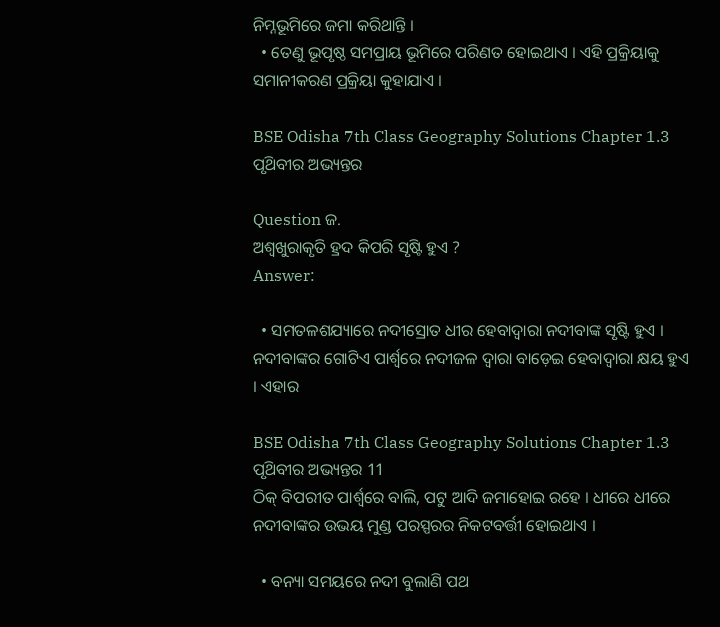ନିମ୍ନଭୂମିରେ ଜମା କରିଥାନ୍ତି ।
  • ତେଣୁ ଭୂପୃଷ୍ଠ ସମପ୍ରାୟ ଭୂମିରେ ପରିଣତ ହୋଇଥାଏ । ଏହି ପ୍ରକ୍ରିୟାକୁ ସମାନୀକରଣ ପ୍ରକ୍ରିୟା କୁହାଯାଏ ।

BSE Odisha 7th Class Geography Solutions Chapter 1.3 ପୃଥ‌ିବୀର ଅଭ୍ୟନ୍ତର

Question ଜ.
ଅଶ୍ଵଖୁରାକୃତି ହ୍ରଦ କିପରି ସୃଷ୍ଟି ହୁଏ ?
Answer:

  • ସମତଳଶଯ୍ୟାରେ ନଦୀସ୍ରୋତ ଧୀର ହେବାଦ୍ଵାରା ନଦୀବାଙ୍କ ସୃଷ୍ଟି ହୁଏ । ନଦୀବାଙ୍କର ଗୋଟିଏ ପାର୍ଶ୍ଵରେ ନଦୀଜଳ ଦ୍ୱାରା ବାଡ଼େଇ ହେବାଦ୍ଵାରା କ୍ଷୟ ହୁଏ । ଏହାର

BSE Odisha 7th Class Geography Solutions Chapter 1.3 ପୃଥ‌ିବୀର ଅଭ୍ୟନ୍ତର 11
ଠିକ୍ ବିପରୀତ ପାର୍ଶ୍ଵରେ ବାଲି, ପଟୁ ଆଦି ଜମାହୋଇ ରହେ । ଧୀରେ ଧୀରେ ନଦୀବାଙ୍କର ଉଭୟ ମୁଣ୍ଡ ପରସ୍ପରର ନିକଟବର୍ତ୍ତୀ ହୋଇଥାଏ ।

  • ବନ୍ୟା ସମୟରେ ନଦୀ ବୁଲାଣି ପଥ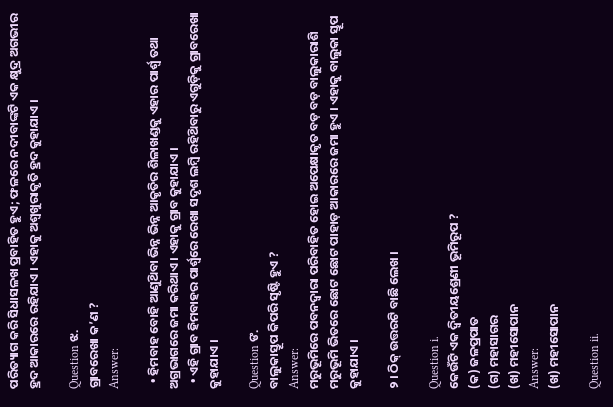ପରିତ୍ୟାଗ କରି ସିଧାସଳଖ ପ୍ରବାହିତ ହୁଏ; ଫଳରେ ନଦୀବାଙ୍କଟି ଏକ କ୍ଷୁଦ୍ର ଅଗଭୀର ହ୍ରଦ ଆକାରରେ ରହିଯାଏ । ଏହାକୁ ଅଶ୍ଵଖୁରାକୃତି ହ୍ରଦ କୁହାଯାଏ ।

Question ଝ.
ଗ୍ରାବରେଖା କ’ଣ ?
Answer:

  • ହିମବାହ ବୋହି ଆଣୁଥ‌ିବା ଭିନ୍ନ ଭିନ୍ନ ଆକୃତିର ଶିଳାଖଣ୍ଡକୁ ଏହାର ପାର୍ଶ୍ଵ ତଥା ଅଗ୍ରଭାଗରେ ଜମା କରିଥାଏ । ଏହାକୁ ଗ୍ରାବ କୁହାଯାଏ ।
  • ଏହି ଗ୍ରାବ ହିମବାହର ପାର୍ଶ୍ଵରେ ରେଖା ସଦୃଶ ଲମ୍ବି ରହିଥ‌ିବାରୁ ଏଗୁଡ଼ିକୁ ଗ୍ରାବରେଖା କୁହାଯାଏ ।

Question ଙ.
ବାଲୁକାସ୍ତୂପ କିପରି ସୃଷ୍ଟି ହୁଏ ?
Answer:
ମରୁଭୂମିରେ ପବନଦ୍ୱାରା ପରିବାହିତ ହୋଇ ଅପେକ୍ଷାକୃତ ବଡ଼ ବଡ଼ ବାଲୁକାରାଶି ମରୁଭୂମି ଭିତରେ ଛୋଟ ଛୋଟ ପାହାଡ଼ ଆକାରରେ ଜମା ହୁଏ । ଏହାକୁ ବାଲୁକା ସ୍ତୂପ କୁହାଯାଏ ।

୨ । ଠିକ୍ ଉତ୍ତରଟି ବାଛି ଲେଖ ।

Question i.
କେଉଁଟି ଏକ ଦ୍ଵିତୀୟଶ୍ରେଣୀ ଭୂମିରୂପ ?
(କ) ଜଳପ୍ରପାତ
(ଗ) ମହାସାଗର
(ଖ) ମହୀସୋପାନ
Answer:
(ଖ) ମହୀସୋପାନ

Question ii.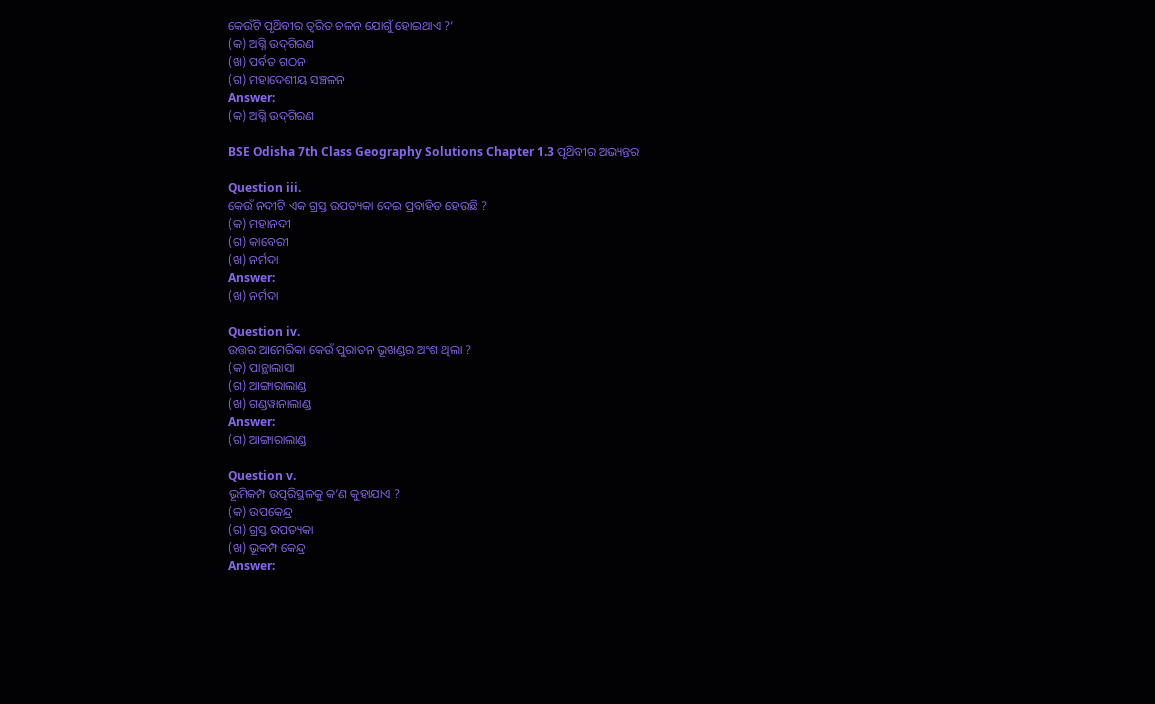କେଉଁଟି ପୃଥ‌ିବୀର ତ୍ଵରିତ ଚଳନ ଯୋଗୁଁ ହୋଇଥାଏ ?’
(କ) ଅଗ୍ନି ଉଦ୍‌ଗିରଣ
(ଖ) ପର୍ବତ ଗଠନ
(ଗ) ମହାଦେଶୀୟ ସଞ୍ଚଳନ
Answer:
(କ) ଅଗ୍ନି ଉଦ୍‌ଗିରଣ

BSE Odisha 7th Class Geography Solutions Chapter 1.3 ପୃଥ‌ିବୀର ଅଭ୍ୟନ୍ତର

Question iii.
କେଉଁ ନଦୀଟି ଏକ ଗ୍ରସ୍ତ ଉପତ୍ୟକା ଦେଇ ପ୍ରବାହିତ ହେଉଛି ?
(କ) ମହାନଦୀ
(ଗ) କାବେରୀ
(ଖ) ନର୍ମଦା
Answer:
(ଖ) ନର୍ମଦା

Question iv.
ଉତ୍ତର ଆମେରିକା କେଉଁ ପୁରାତନ ଭୂଖଣ୍ଡର ଅଂଶ ଥିଲା ?
(କ) ପାନ୍ଥାଲାସା
(ଗ) ଆଙ୍ଗାରାଲାଣ୍ଡ
(ଖ) ଗଣ୍ଡୱାନାଲାଣ୍ଡ
Answer:
(ଗ) ଆଙ୍ଗାରାଲାଣ୍ଡ

Question v.
ଭୂମିକମ୍ପ ଉତ୍ପରିସ୍ଥଳକୁ କ’ଣ କୁହାଯାଏ ?
(କ) ଉପକେନ୍ଦ୍ର
(ଗ) ଗ୍ରସ୍ତ ଉପତ୍ୟକା
(ଖ) ଭୂକମ୍ପ କେନ୍ଦ୍ର
Answer: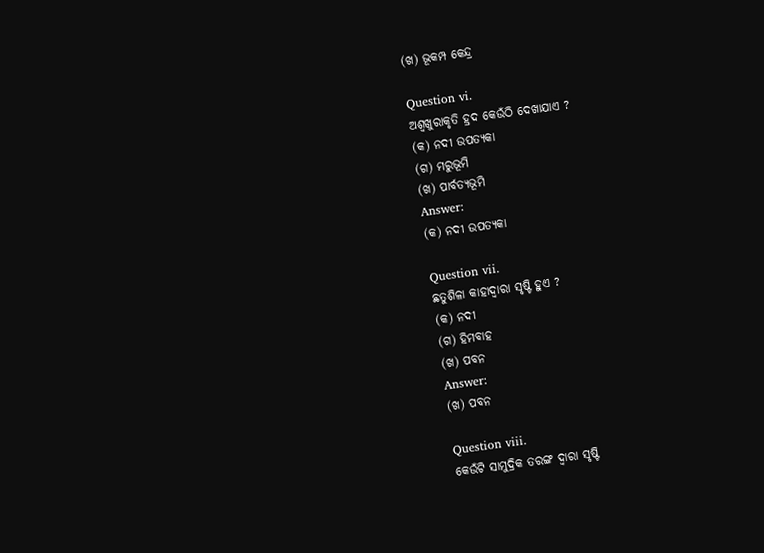(ଖ) ଭୂକମ୍ପ କେନ୍ଦ୍ର

Question vi.
ଅଶ୍ବଖୁରାକୃତି ହ୍ରଦ କେଉଁଠି ଦେଖାଯାଏ ?
(କ) ନଦୀ ଉପତ୍ୟକା
(ଗ) ମରୁଭୂମି
(ଖ) ପାର୍ବତ୍ୟଭୂମି
Answer:
(କ) ନଦୀ ଉପତ୍ୟକା

Question vii.
ଛତୁଶିଳା କାହାଦ୍ଵାରା ସୃଷ୍ଟି ହୁଏ ?
(କ) ନଦୀ
(ଗ) ହିମବାହ
(ଖ) ପବନ
Answer:
(ଖ) ପବନ

Question viii.
କେଉଁଟି ସାମୁଦ୍ରିକ ତରଙ୍ଗ ଦ୍ବାରା ସୃଷ୍ଟି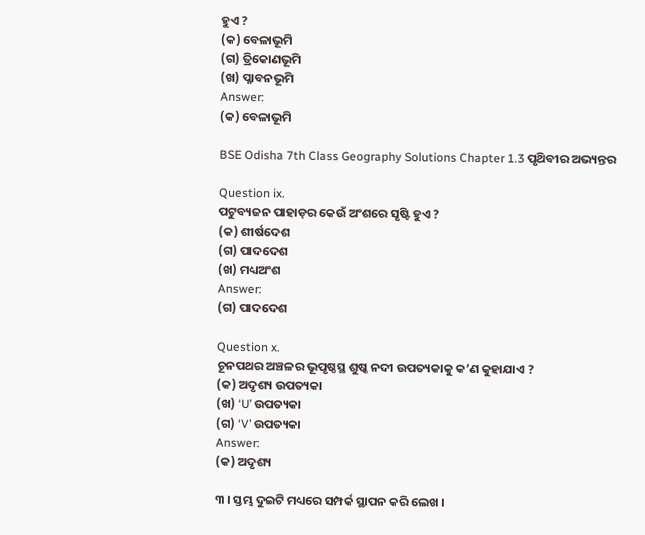ହୁଏ ?
(କ) ବେଳାଭୂମି
(ଗ) ତ୍ରିକୋଣଭୂମି
(ଖ) ପ୍ଳାବନଭୂମି
Answer:
(କ) ବେଳାଭୂମି

BSE Odisha 7th Class Geography Solutions Chapter 1.3 ପୃଥ‌ିବୀର ଅଭ୍ୟନ୍ତର

Question ix.
ପଟୁବ୍ୟଜନ ପାହାଡ଼ର କେଉଁ ଅଂଶରେ ସୃଷ୍ଟି ହୁଏ ?
(କ) ଶୀର୍ଷଦେଶ
(ଗ) ପାଦଦେଶ
(ଖ) ମଧ୍ୟଅଂଶ
Answer:
(ଗ) ପାଦଦେଶ

Question x.
ଚୂନପଥର ଅଞ୍ଚଳର ଭୂପୃଷ୍ଠସ୍ଥ ଶୁଷ୍କ ନଦୀ ଉପତ୍ୟକାକୁ କ’ଣ କୁହାଯାଏ ?
(କ) ଅଦୃଶ୍ୟ ଉପତ୍ୟକା
(ଖ) ‘U’ ଉପତ୍ୟକା
(ଗ) ‘V’ ଉପତ୍ୟକା
Answer:
(କ) ଅଦୃଶ୍ୟ

୩ । ସ୍ତମ୍ଭ ଦୁଇଟି ମଧ୍ୟରେ ସମ୍ପର୍କ ସ୍ଥାପନ କରି ଲେଖ ।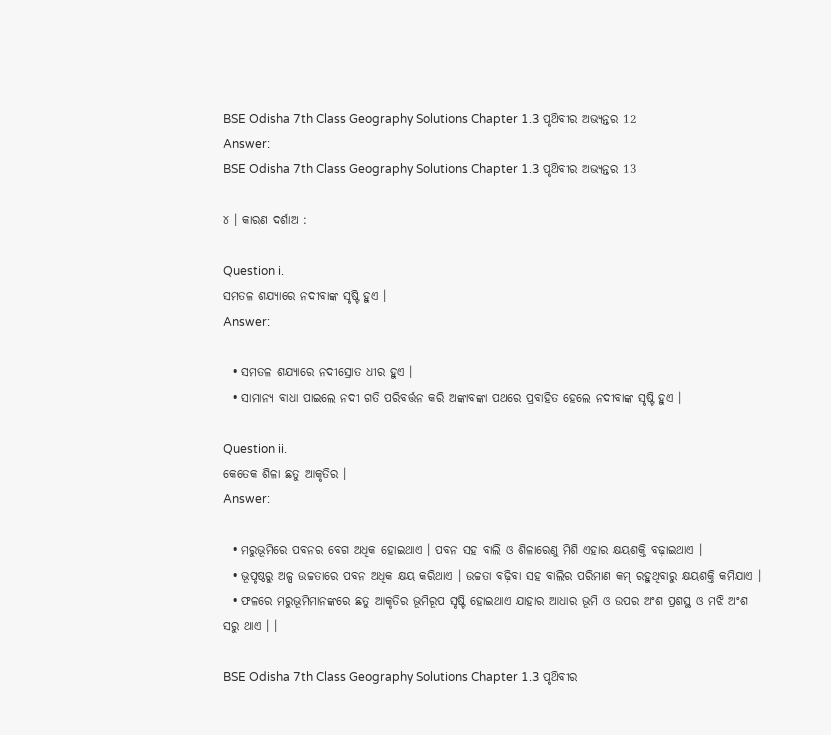BSE Odisha 7th Class Geography Solutions Chapter 1.3 ପୃଥ‌ିବୀର ଅଭ୍ୟନ୍ତର 12
Answer:
BSE Odisha 7th Class Geography Solutions Chapter 1.3 ପୃଥ‌ିବୀର ଅଭ୍ୟନ୍ତର 13

୪ । କାରଣ ଦର୍ଶାଅ :

Question i.
ସମତଳ ଶଯ୍ୟାରେ ନଦୀବାଙ୍କ ସୃଷ୍ଟି ହୁଏ ।
Answer:

  • ସମତଳ ଶଯ୍ୟାରେ ନଦୀସ୍ରୋତ ଧୀର ହୁଏ ।
  • ସାମାନ୍ୟ ବାଧା ପାଇଲେ ନଦୀ ଗତି ପରିବର୍ତ୍ତନ କରି ଅଙ୍କାବଙ୍କା ପଥରେ ପ୍ରବାହିତ ହେଲେ ନଦୀବାଙ୍କ ସୃଷ୍ଟି ହୁଏ ।

Question ii.
କେତେକ ଶିଳା ଛତୁ ଆକୃତିର ।
Answer:

  • ମରୁଭୂମିରେ ପବନର ବେଗ ଅଧିକ ହୋଇଥାଏ । ପବନ ସହ ବାଲି ଓ ଶିଳାରେଣୁ ମିଶି ଏହାର କ୍ଷୟଶକ୍ତି ବଢ଼ାଇଥାଏ ।
  • ଭୂପୃଷ୍ଠରୁ ଅଳ୍ପ ଉଚ୍ଚତାରେ ପବନ ଅଧିକ କ୍ଷୟ କରିଥାଏ । ଉଚ୍ଚତା ବଢ଼ିବା ସହ ବାଲିର ପରିମାଣ କମ୍ ରହୁଥିବାରୁ କ୍ଷୟଶକ୍ତି କମିଯାଏ ।
  • ଫଳରେ ମରୁଭୂମିମାନଙ୍କରେ ଛତୁ ଆକୃତିର ଭୂମିରୂପ ସୃଷ୍ଟି ହୋଇଥାଏ ଯାହାର ଆଧାର ଭୂମି ଓ ଉପର ଅଂଶ ପ୍ରଶସ୍ଥ ଓ ମଝି ଅଂଶ ସରୁ ଥାଏ । ।

BSE Odisha 7th Class Geography Solutions Chapter 1.3 ପୃଥ‌ିବୀର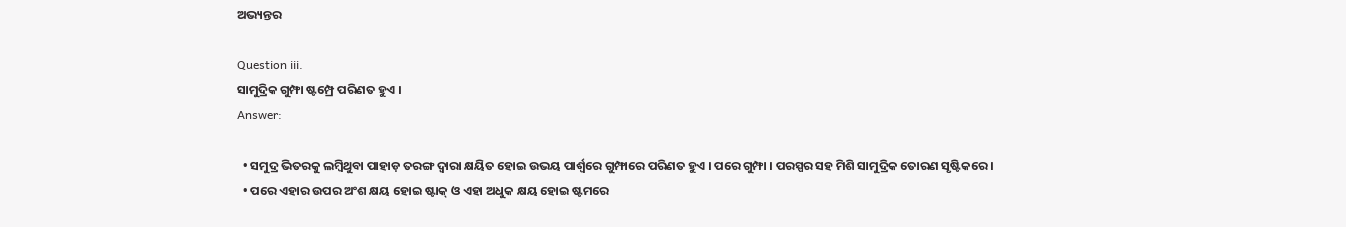ଅଭ୍ୟନ୍ତର

Question iii.
ସାମୁଦ୍ରିକ ଗୁମ୍ଫା ଷ୍ଟମ୍ପ୍ରେ ପରିଣତ ହୁଏ ।
Answer:

  • ସମୁଦ୍ର ଭିତରକୁ ଲମ୍ବିଥୁବା ପାହାଡ଼ ତରଙ୍ଗ ଦ୍ଵାରା କ୍ଷୟିତ ହୋଇ ଉଭୟ ପାର୍ଶ୍ବରେ ଗୁମ୍ଫାରେ ପରିଣତ ହୁଏ । ପରେ ଗୁମ୍ଫା । ପରସ୍ପର ସହ ମିଶି ସାମୁଦ୍ରିକ ତୋରଣ ସୃଷ୍ଟିକରେ ।
  • ପରେ ଏହାର ଉପର ଅଂଶ କ୍ଷୟ ହୋଇ ଷ୍ଟାକ୍ ଓ ଏହା ଅଧୁକ କ୍ଷୟ ହୋଇ ଷ୍ଟମରେ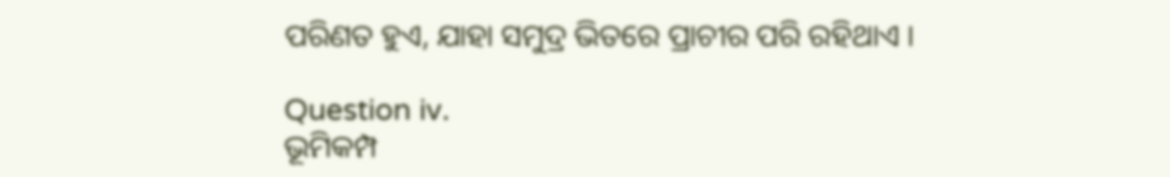ପରିଣତ ହୁଏ, ଯାହା ସମୁଦ୍ର ଭିତରେ ପ୍ରାଚୀର ପରି ରହିଥାଏ ।

Question iv.
ଭୂମିକମ୍ପ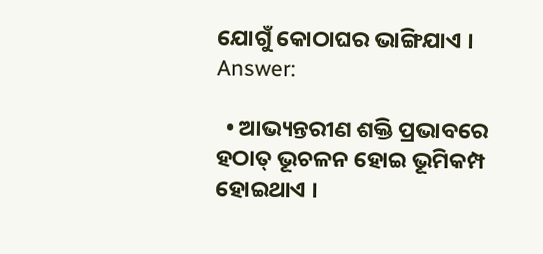ଯୋଗୁଁ କୋଠାଘର ଭାଙ୍ଗିଯାଏ ।
Answer:

  • ଆଭ୍ୟନ୍ତରୀଣ ଶକ୍ତି ପ୍ରଭାବରେ ହଠାତ୍ ଭୂଚଳନ ହୋଇ ଭୂମିକମ୍ପ ହୋଇଥାଏ ।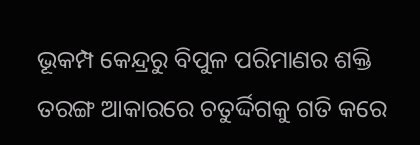ଭୂକମ୍ପ କେନ୍ଦ୍ରରୁ ବିପୁଳ ପରିମାଣର ଶକ୍ତି ତରଙ୍ଗ ଆକାରରେ ଚତୁର୍ଦ୍ଦିଗକୁ ଗତି କରେ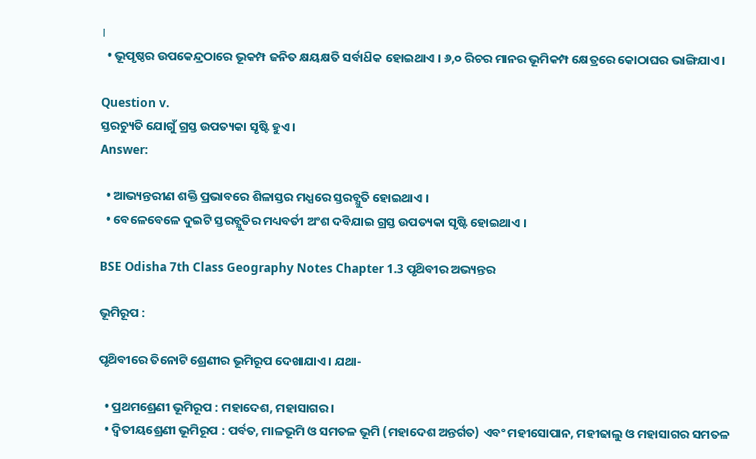।
  • ଭୂପୃଷ୍ଠର ଉପକେନ୍ଦ୍ରଠାରେ ଭୂକମ୍ପ ଜନିତ କ୍ଷୟକ୍ଷତି ସର୍ବାଧ‌ିକ ହୋଇଥାଏ । ୬,୦ ରିଚର ମାନର ଭୂମିକମ୍ପ କ୍ଷେତ୍ରରେ କୋଠାଘର ଭାଙ୍ଗିଯାଏ ।

Question v.
ସ୍ତରଚ୍ୟୁତି ଯୋଗୁଁ ଗ୍ରସ୍ତ ଉପତ୍ୟକା ସୃଷ୍ଟି ହୁଏ ।
Answer:

  • ଆଭ୍ୟନ୍ତରୀଣ ଶକ୍ତି ପ୍ରଭାବରେ ଶିଳାସ୍ତର ମଧ୍ଯରେ ସ୍ତରଚ୍ଯୁତି ହୋଇଥାଏ ।
  • ବେଳେବେଳେ ଦୁଇଟି ସ୍ତରଚ୍ଯୁତିର ମଧ୍ୟବର୍ତୀ ଅଂଶ ଦବିଯାଇ ଗ୍ରସ୍ତ ଉପତ୍ୟକା ସୃଷ୍ଟି ହୋଇଥାଏ ।

BSE Odisha 7th Class Geography Notes Chapter 1.3 ପୃଥ‌ିବୀର ଅଭ୍ୟନ୍ତର

ଭୂମିରୂପ :

ପୃଥ‌ିବୀରେ ତିନୋଟି ଶ୍ରେଣୀର ଭୂମିରୂପ ଦେଖାଯାଏ । ଯଥା-

  • ପ୍ରଥମଶ୍ରେଣୀ ଭୂମିରୂପ : ମହାଦେଶ, ମହାସାଗର ।
  • ଦ୍ଵିତୀୟଶ୍ରେଣୀ ଭୂମିରୂପ : ପର୍ବତ, ମାଳଭୂମି ଓ ସମତଳ ଭୂମି (ମହାଦେଶ ଅନ୍ତର୍ଗତ) ଏବଂ ମହୀସୋପାନ, ମହୀଢାଲୁ ଓ ମହାସାଗର ସମତଳ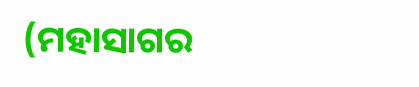(ମହାସାଗର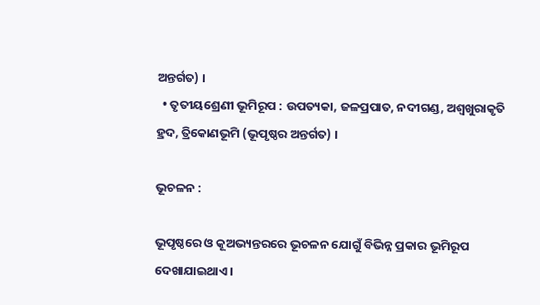ଅନ୍ତର୍ଗତ) ।
  • ତୃତୀୟଶ୍ରେଣୀ ଭୂମିରୂପ : ଉପତ୍ୟକା, ଜଳପ୍ରପାତ, ନଦୀଗଣ୍ଡ, ଅଶ୍ଵଖୁରାକୃତି ହ୍ରଦ, ତ୍ରିକୋଣଭୂମି (ଭୂପୃଷ୍ଠର ଅନ୍ତର୍ଗତ) ।

ଭୂଚଳନ :

ଭୂପୃଷ୍ଠରେ ଓ କୂଅଭ୍ୟନ୍ତରରେ ଭୂଚଳନ ଯୋଗୁଁ ବିଭିନ୍ନ ପ୍ରକାର ଭୂମିରୂପ ଦେଖାଯାଇଥାଏ ।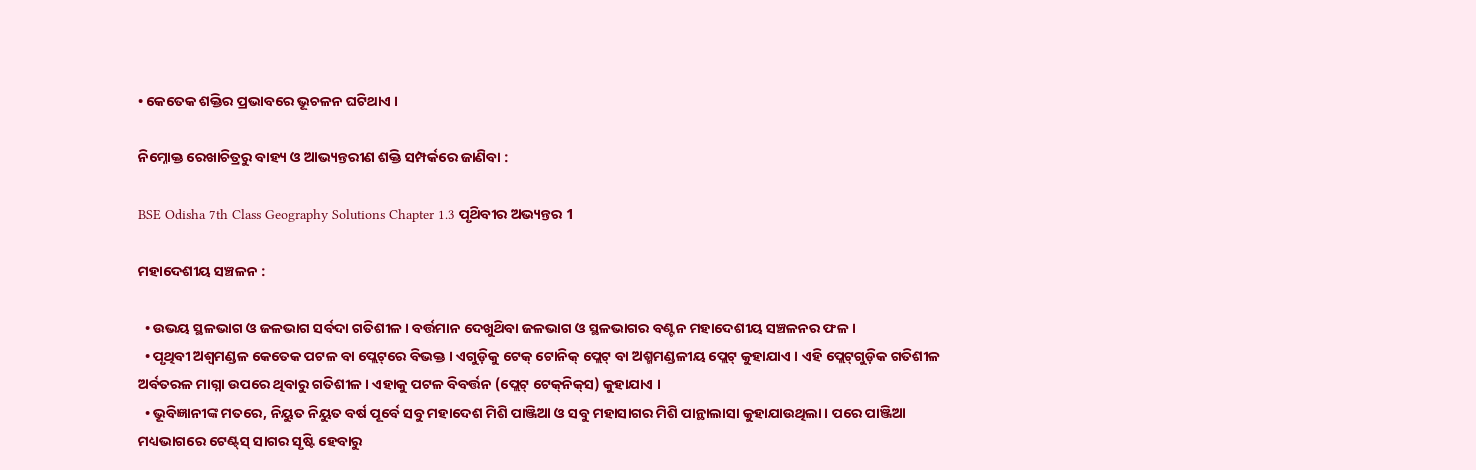• କେତେକ ଶକ୍ତିର ପ୍ରଭାବରେ ଭୂଚଳନ ଘଟିଥାଏ ।

ନିମ୍ନୋକ୍ତ ରେଖାଚିତ୍ରରୁ ବାହ୍ୟ ଓ ଆଭ୍ୟନ୍ତରୀଣ ଶକ୍ତି ସମ୍ପର୍କରେ ଜାଣିବା :

BSE Odisha 7th Class Geography Solutions Chapter 1.3 ପୃଥ‌ିବୀର ଅଭ୍ୟନ୍ତର 1

ମହାଦେଶୀୟ ସଞ୍ଚଳନ :

  • ଉଭୟ ସ୍ଥଳଭାଗ ଓ ଜଳଭାଗ ସର୍ବଦା ଗତିଶୀଳ । ବର୍ତ୍ତମାନ ଦେଖୁଥ‌ିବା ଜଳଭାଗ ଓ ସ୍ଥଳଭାଗର ବଣ୍ଟନ ମହାଦେଶୀୟ ସଞ୍ଚଳନର ଫଳ ।
  • ପୃଥିବୀ ଅଶ୍ଵମଣ୍ଡଳ କେତେକ ପଟଳ ବା ପ୍ଲେଟ୍‌ରେ ବିଭକ୍ତ । ଏଗୁଡ଼ିକୁ ଟେକ୍‌ ଟୋନିକ୍ ପ୍ଲେଟ୍ ବା ଅଶ୍ମମଣ୍ଡଳୀୟ ପ୍ଲେଟ୍ କୁହାଯାଏ । ଏହି ପ୍ଲେଟ୍‌ଗୁଡ଼ିକ ଗତିଶୀଳ ଅର୍ବତରଳ ମାଗ୍ନା ଉପରେ ଥିବାରୁ ଗତିଶୀଳ । ଏହାକୁ ପଟଳ ବିବର୍ତ୍ତନ (ପ୍ଲେଟ୍ ଟେକ୍‌ନିକ୍‌ସ) କୁହାଯାଏ ।
  • ଭୂବିଜ୍ଞାନୀଙ୍କ ମତରେ, ନିୟୁତ ନିୟୁତ ବର୍ଷ ପୂର୍ବେ ସବୁ ମହାଦେଶ ମିଶି ପାଞ୍ଜିଆ ଓ ସବୁ ମହାସାଗର ମିଶି ପାନ୍ଥାଲାସା କୁହାଯାଉଥିଲା । ପରେ ପାଞ୍ଜିଆ ମଧ୍ୟଭାଗରେ ଟେଣ୍ଟ୍‌ସ୍ ସାଗର ସୃଷ୍ଟି ହେବାରୁ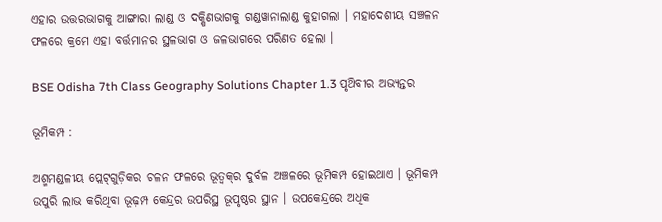ଏହାର ଉତ୍ତରଭାଗକୁ ଆଙ୍ଗାରା ଲାଣ୍ଡ ଓ ଦକ୍ଷିଣଭାଗକୁ ଗଣ୍ଡୱାନାଲାଣ୍ଡ କୁହାଗଲା । ମହାଦେଶୀୟ ସଞ୍ଚଳନ ଫଳରେ କ୍ରମେ ଏହା ବର୍ତ୍ତମାନର ସ୍ଥଳଭାଗ ଓ ଜଳଭାଗରେ ପରିଣତ ହେଲା ।

BSE Odisha 7th Class Geography Solutions Chapter 1.3 ପୃଥ‌ିବୀର ଅଭ୍ୟନ୍ତର

ଭୂମିକମ୍ପ :

ଅଶ୍ମମଣ୍ଡଳୀୟ ପ୍ଲେଟ୍‌ଗୁଡ଼ିକର ଚଳନ ଫଳରେ ଭୂତ୍ବକ୍‌ର ଦୁର୍ବଳ ଅଞ୍ଚଳରେ ଭୂମିକମ୍ପ ହୋଇଥାଏ । ଭୂମିକମ୍ପ ଉପୁରି ଲାଭ କରିଥିବା ଭୂଢ଼ମ୍ପ କେନ୍ଦ୍ରର ଉପରିସ୍ଥ ଭୂପୃଷ୍ଠର ସ୍ଥାନ । ଉପକେନ୍ଦ୍ରରେ ଅଧିକ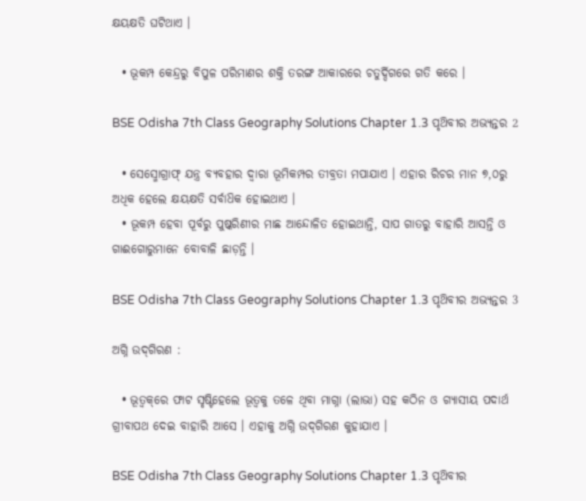କ୍ଷୟକ୍ଷତି ଘଟିଥାଏ ।

  • ଭୂକମ୍ପ କେନ୍ଦ୍ରରୁ ବିପୁଳ ପରିମାଣର ଶକ୍ତି ତରଙ୍ଗ ଆକାରରେ ଚତୁର୍ଦ୍ଦିଗରେ ଗତି କରେ ।

BSE Odisha 7th Class Geography Solutions Chapter 1.3 ପୃଥ‌ିବୀର ଅଭ୍ୟନ୍ତର 2

  • ସେସ୍ମୋଗ୍ରାଫ୍ ଯନ୍ତ୍ର ବ୍ୟବହାର ଦ୍ଵାରା ଭୂମିକମ୍ପର ତୀବ୍ରତା ମପାଯାଏ । ଏହାର ରିଚର ମାନ ୭,୦ରୁ ଅଧିକ ହେଲେ କ୍ଷୟକ୍ଷତି ସର୍ବାଧ‌ିକ ହୋଇଥାଏ ।
  • ଭୂକମ୍ପ ହେବା ପୂର୍ବରୁ ପୁଷ୍କରିଣୀର ମାଛ ଆନ୍ଦୋଳିତ ହୋଇଥାନ୍ତି, ସାପ ଗାତରୁ ବାହାରି ଆସନ୍ତି ଓ ଗାଈଗୋରୁମାନେ ବୋବାଳି ଛାଡ଼ନ୍ତି ।

BSE Odisha 7th Class Geography Solutions Chapter 1.3 ପୃଥ‌ିବୀର ଅଭ୍ୟନ୍ତର 3

ଅଗ୍ନି ଉଦ୍‌ଗିରଣ :

  • ଭୂତ୍ଵକ୍‌ରେ ଫାଟ ସୃଷ୍ଟିହେଲେ ଭୂତ୍ଵକୁ ତଳେ ଥିବା ମାଗ୍ନା (ଲାଭା) ସହ କଠିନ ଓ ଗ୍ୟାସୀୟ ପଦାର୍ଥ ଗ୍ରୀବାପଥ ଦେଇ ବାହାରି ଆସେ । ଏହାକୁ ଅଗ୍ନି ଉଦ୍‌ଗିରଣ କୁହାଯାଏ ।

BSE Odisha 7th Class Geography Solutions Chapter 1.3 ପୃଥ‌ିବୀର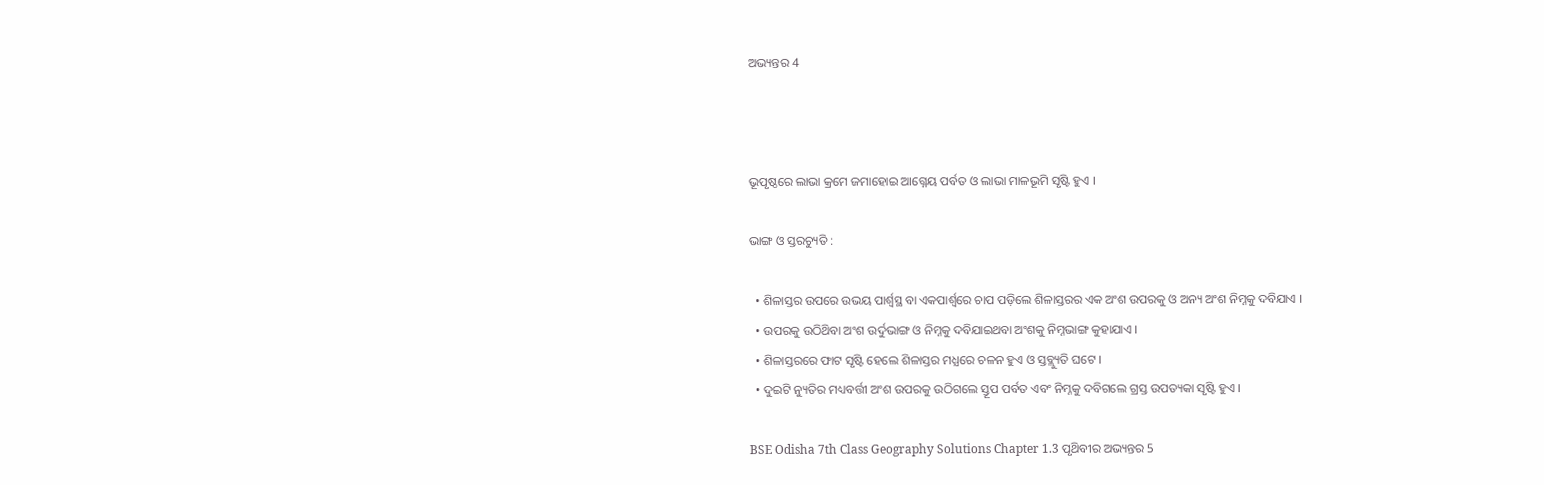ଅଭ୍ୟନ୍ତର 4



ଭୂପୃଷ୍ଠରେ ଲାଭା କ୍ରମେ ଜମାହୋଇ ଆଗ୍ନେୟ ପର୍ବତ ଓ ଲାଭା ମାଳଭୂମି ସୃଷ୍ଟି ହୁଏ ।

ଭାଙ୍ଗ ଓ ସ୍ତରଚ୍ୟୁତି :

  • ଶିଳାସ୍ତର ଉପରେ ଉଭୟ ପାର୍ଶ୍ବସ୍ଥ ବା ଏକପାର୍ଶ୍ବରେ ଚାପ ପଡ଼ିଲେ ଶିଳାସ୍ତରର ଏକ ଅଂଶ ଉପରକୁ ଓ ଅନ୍ୟ ଅଂଶ ନିମ୍ନକୁ ଦବିଯାଏ ।
  • ଉପରକୁ ଉଠିଥ‌ିବା ଅଂଶ ଉର୍ଦୁଭାଙ୍ଗ ଓ ନିମ୍ନକୁ ଦବିଯାଇଥବା ଅଂଶକୁ ନିମ୍ନଭାଙ୍ଗ କୁହାଯାଏ ।
  • ଶିଳାସ୍ତରରେ ଫାଟ ସୃଷ୍ଟି ହେଲେ ଶିଳାସ୍ତର ମଧ୍ଯରେ ଚଳନ ହୁଏ ଓ ସ୍ତବ୍ଲ୍ୟୁତି ଘଟେ ।
  • ଦୁଇଟି ନ୍ୟୁତିର ମଧ୍ୟବର୍ତ୍ତୀ ଅଂଶ ଉପରକୁ ଉଠିଗଲେ ସ୍ତୂପ ପର୍ବତ ଏବଂ ନିମ୍ନକୁ ଦବିଗଲେ ଗ୍ରସ୍ତ ଉପତ୍ୟକା ସୃଷ୍ଟି ହୁଏ ।

BSE Odisha 7th Class Geography Solutions Chapter 1.3 ପୃଥ‌ିବୀର ଅଭ୍ୟନ୍ତର 5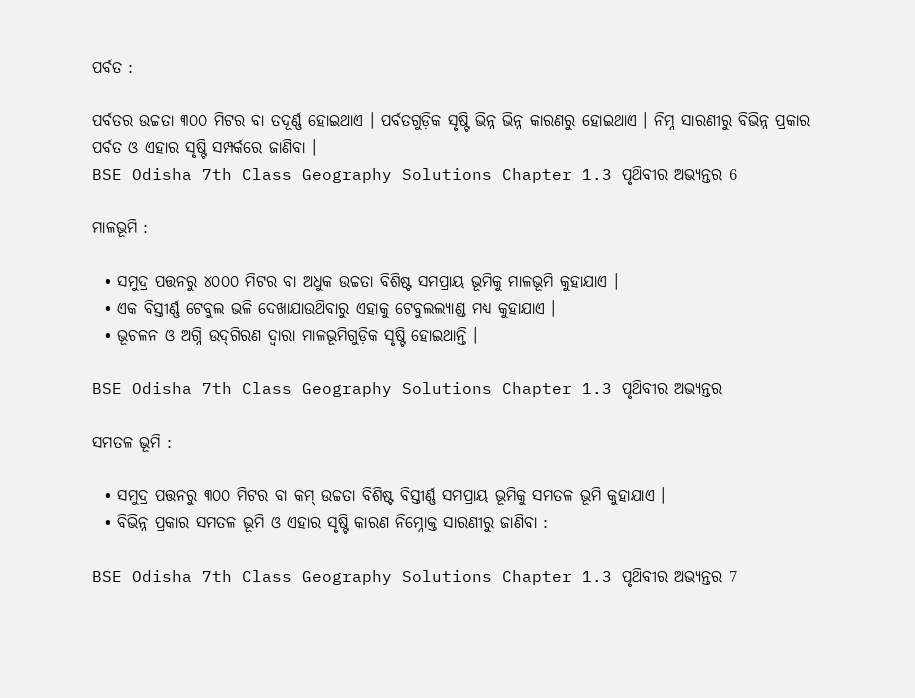ପର୍ବତ :

ପର୍ବତର ଉଚ୍ଚତା ୩୦୦ ମିଟର ବା ତଦୂର୍ଣ୍ଣ ହୋଇଥାଏ । ପର୍ବତଗୁଡ଼ିକ ସୃଷ୍ଟି ଭିନ୍ନ ଭିନ୍ନ କାରଣରୁ ହୋଇଥାଏ । ନିମ୍ନ ସାରଣୀରୁ ବିଭିନ୍ନ ପ୍ରକାର ପର୍ବତ ଓ ଏହାର ସୃଷ୍ଟି ସମ୍ପର୍କରେ ଜାଣିବା ।
BSE Odisha 7th Class Geography Solutions Chapter 1.3 ପୃଥ‌ିବୀର ଅଭ୍ୟନ୍ତର 6

ମାଳଭୂମି :

  • ସମୁଦ୍ର ପତ୍ତନରୁ ୪୦୦୦ ମିଟର ବା ଅଧୁକ ଉଚ୍ଚତା ବିଶିଷ୍ଟ ସମପ୍ରାୟ ଭୂମିକୁ ମାଳଭୂମି କୁହାଯାଏ ।
  • ଏକ ବିସ୍ତୀର୍ଣ୍ଣ ଟେବୁଲ ଭଳି ଦେଖାଯାଉଥ‌ିବାରୁ ଏହାକୁ ଟେବୁଲଲ୍ୟାଣ୍ଡ ମଧ୍ୟ କୁହାଯାଏ ।
  • ଭୂଚଳନ ଓ ଅଗ୍ନି ଉଦ୍‌ଗିରଣ ଦ୍ଵାରା ମାଳଭୂମିଗୁଡ଼ିକ ସୃଷ୍ଟି ହୋଇଥାନ୍ତି ।

BSE Odisha 7th Class Geography Solutions Chapter 1.3 ପୃଥ‌ିବୀର ଅଭ୍ୟନ୍ତର

ସମତଳ ଭୂମି :

  • ସମୁଦ୍ର ପତ୍ତନରୁ ୩୦୦ ମିଟର ବା କମ୍ ଉଚ୍ଚତା ବିଶିଷ୍ଟ ବିସ୍ତୀର୍ଣ୍ଣ ସମପ୍ରାୟ ଭୂମିକୁ ସମତଳ ଭୂମି କୁହାଯାଏ ।
  • ବିଭିନ୍ନ ପ୍ରକାର ସମତଳ ଭୂମି ଓ ଏହାର ସୃଷ୍ଟି କାରଣ ନିମ୍ନୋକ୍ତ ସାରଣୀରୁ ଜାଣିବା :

BSE Odisha 7th Class Geography Solutions Chapter 1.3 ପୃଥ‌ିବୀର ଅଭ୍ୟନ୍ତର 7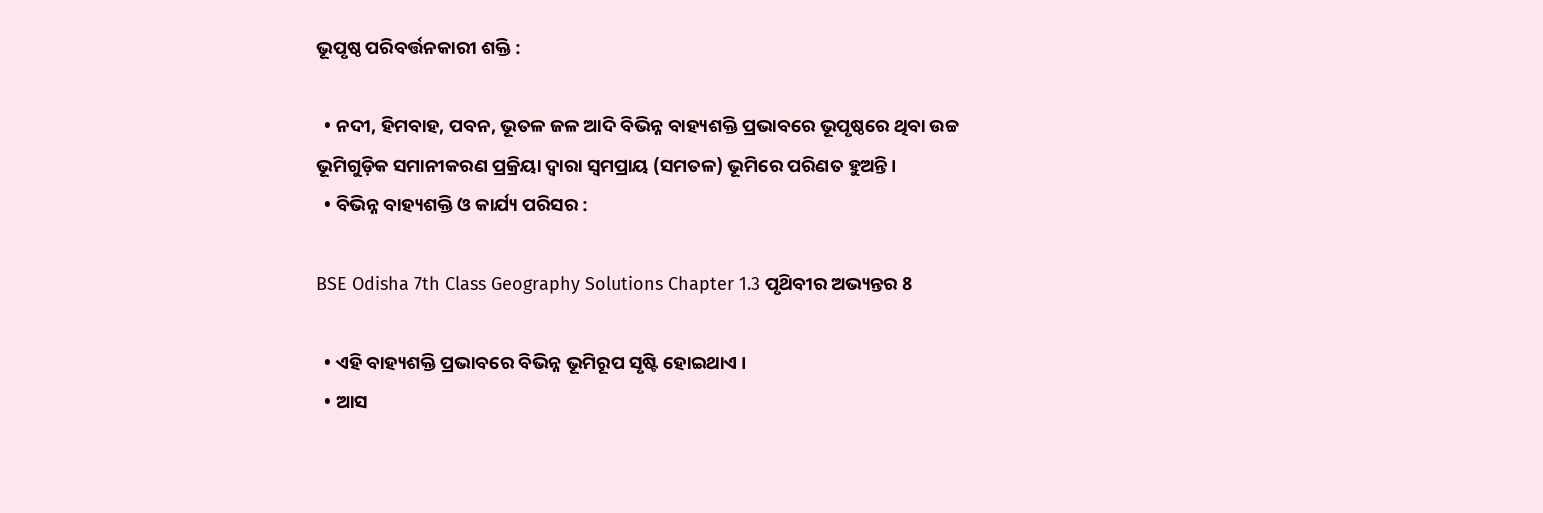ଭୂପୃଷ୍ଠ ପରିବର୍ତ୍ତନକାରୀ ଶକ୍ତି :

  • ନଦୀ, ହିମବାହ, ପବନ, ଭୂତଳ ଜଳ ଆଦି ବିଭିନ୍ନ ବାହ୍ୟଶକ୍ତି ପ୍ରଭାବରେ ଭୂପୃଷ୍ଠରେ ଥିବା ଉଚ୍ଚ ଭୂମିଗୁଡ଼ିକ ସମାନୀକରଣ ପ୍ରକ୍ରିୟା ଦ୍ଵାରା ସ୍ଵମପ୍ରାୟ (ସମତଳ) ଭୂମିରେ ପରିଣତ ହୁଅନ୍ତି ।
  • ବିଭିନ୍ନ ବାହ୍ୟଶକ୍ତି ଓ କାର୍ଯ୍ୟ ପରିସର :

BSE Odisha 7th Class Geography Solutions Chapter 1.3 ପୃଥ‌ିବୀର ଅଭ୍ୟନ୍ତର 8

  • ଏହି ବାହ୍ୟଶକ୍ତି ପ୍ରଭାବରେ ବିଭିନ୍ନ ଭୂମିରୂପ ସୃଷ୍ଟି ହୋଇଥାଏ ।
  • ଆସ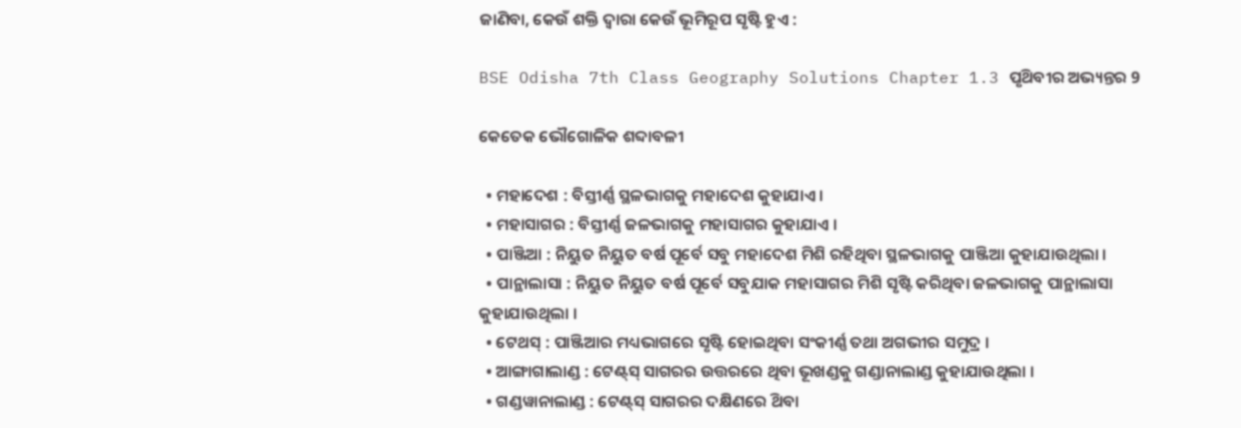ଜାଣିବା, କେଉଁ ଶକ୍ତି ଦ୍ଵାରା କେଉଁ ଭୂମିରୂପ ସୃଷ୍ଟି ହୁଏ :

BSE Odisha 7th Class Geography Solutions Chapter 1.3 ପୃଥ‌ିବୀର ଅଭ୍ୟନ୍ତର 9

କେତେକ ଭୌଗୋଳିକ ଶବ୍ଦାବଳୀ

  • ମହାଦେଶ : ବିସ୍ତୀର୍ଣ୍ଣ ସ୍ଥଳଭାଗକୁ ମହାଦେଶ କୁହାଯାଏ ।
  • ମହାସାଗର : ବିସ୍ତୀର୍ଣ୍ଣ ଜଳଭାଗକୁ ମହାସାଗର କୁହାଯାଏ ।
  • ପାଞ୍ଜିଆ : ନିୟୁତ ନିୟୁତ ବର୍ଷ ପୂର୍ବେ ସବୁ ମହାଦେଶ ମିଶି ରହିଥିବା ସ୍ଥଳଭାଗକୁ ପାଞ୍ଜିଆ କୁହାଯାଉଥିଲା ।
  • ପାନ୍ଥାଲାସା : ନିୟୁତ ନିୟୁତ ବର୍ଷ ପୂର୍ବେ ସବୁଯାକ ମହାସାଗର ମିଶି ସୃଷ୍ଟି କରିଥିବା ଜଳଭାଗକୁ ପାନ୍ଥାଲାସା କୁହାଯାଉଥିଲା ।
  • ଟେଥ‌ସ୍ : ପାଞ୍ଜିଆର ମଧ୍ୟଭାଗରେ ସୃଷ୍ଟି ହୋଇଥିବା ସଂକୀର୍ଣ୍ଣ ତଥା ଅଗଭୀର ସମୁଦ୍ର ।
  • ଆଙ୍ଗାଗାଲାଣ୍ଡ : ଟେଣ୍ଟ୍‌ସ୍ ସାଗରର ଉତ୍ତରରେ ଥିବା ଭୂଖଣ୍ଡକୁ ଗଣ୍ଡାନାଲାଣ୍ଡ କୁହାଯାଉଥିଲା ।
  • ଗଣ୍ଡୱାନାଲାଣ୍ଡ : ଟେଣ୍ଟ୍‌ସ୍ ସାଗରର ଦକ୍ଷିଣରେ ଥ‌ିବା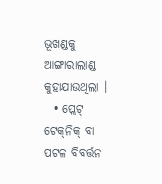ଭୂଖଣ୍ଡକୁ ଆଙ୍ଗାରାଲାଣ୍ଡ କୁହାଯାଉଥିଲା ।
  • ପ୍ଲେଟ୍ ଟେକ୍‌ନିକ୍‌ ବା ପଟଳ ବିବର୍ତ୍ତନ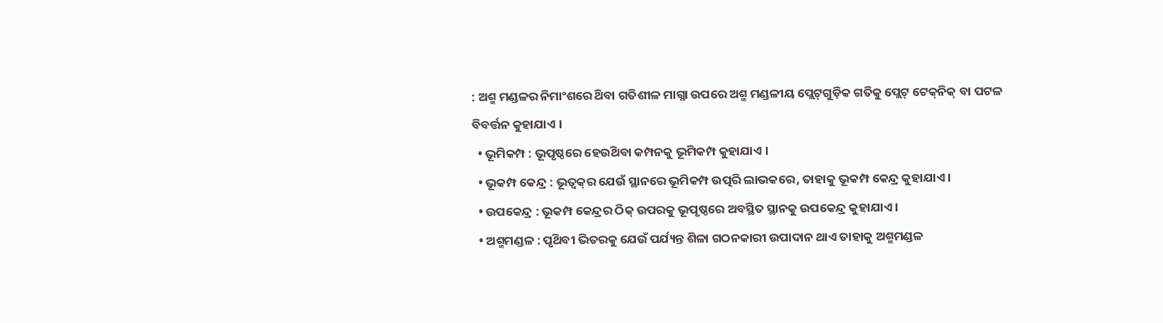: ଅଶ୍ମ ମଣ୍ଡଳର ନିମାଂଶରେ ଥ‌ିବା ଗତିଶୀଳ ମାଗ୍ନା ଉପରେ ଅଶ୍ମ ମଣ୍ଡଳୀୟ ପ୍ଲେଟ୍‌ଗୁଡ଼ିକ ଗତିକୁ ପ୍ଲେଟ୍ ଟେକ୍‌ନିକ୍‌ ବା ପଟଳ ବିବର୍ତ୍ତନ କୁହାଯାଏ ।
  • ଭୂମିକମ୍ପ : ଭୂପୃଷ୍ଠରେ ହେଉଥ‌ିବା କମ୍ପନକୁ ଭୂମିକମ୍ପ କୁହାଯାଏ ।
  • ଭୂକମ୍ପ କେନ୍ଦ୍ର : ଭୂତ୍ବକ୍‌ର ଯେଉଁ ସ୍ଥାନରେ ଭୂମିକମ୍ପ ଉତ୍ପରି ଲାଭକରେ, ତାହାକୁ ଭୂକମ୍ପ କେନ୍ଦ୍ର କୁହାଯାଏ ।
  • ଉପକେନ୍ଦ୍ର : ଭୂକମ୍ପ କେନ୍ଦ୍ରର ଠିକ୍ ଉପରକୁ ଭୂପୃଷ୍ଠରେ ଅବସ୍ଥିତ ସ୍ଥାନକୁ ଉପକେନ୍ଦ୍ର କୁହାଯାଏ ।
  • ଅଶ୍ମମଣ୍ଡଳ : ପୃଥ‌ିବୀ ଭିତରକୁ ଯେଉଁ ପର୍ଯ୍ୟନ୍ତ ଶିଳା ଗଠନକାରୀ ଉପାଦାନ ଥାଏ ତାହାକୁ ଅଶ୍ମମଣ୍ଡଳ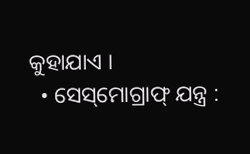କୁହାଯାଏ ।
  • ସେସ୍‌ମୋଗ୍ରାଫ୍ ଯନ୍ତ୍ର :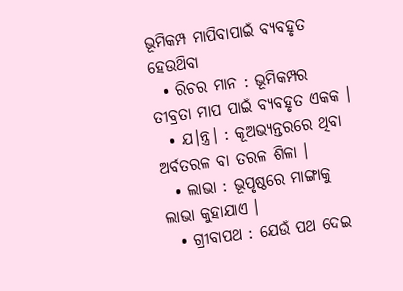ଭୂମିକମ୍ପ ମାପିବାପାଇଁ ବ୍ୟବହୃତ ହେଉଥ‌ିବା
  • ରିଚର ମାନ : ଭୂମିକମ୍ପର ତୀବ୍ରତା ମାପ ପାଇଁ ବ୍ୟବହୃତ ଏକକ ।
  • ଯ।ନ୍ତ୍ର। : କୂଅଭ୍ୟନ୍ତରରେ ଥିବା ଅର୍ବତରଳ ବା ତରଳ ଶିଳା ।
  • ଲାଭା : ଭୂପୃଷ୍ଠରେ ମାଙ୍ଗାକୁ ଲାଭା କୁହାଯାଏ ।
  • ଗ୍ରୀବାପଥ : ଯେଉଁ ପଥ ଦେଇ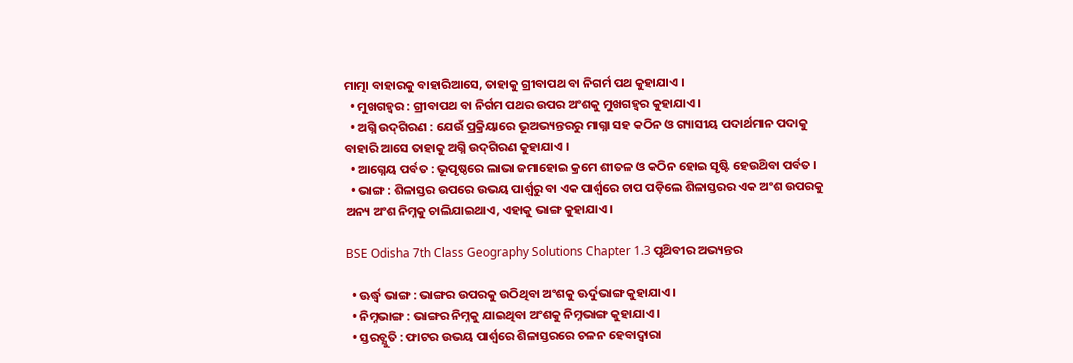ମାତ୍ମା ବାହାରକୁ ବାହାରିଆସେ, ତାହାକୁ ଗ୍ରୀବାପଥ ବା ନିଗର୍ମ ପଥ କୁହାଯାଏ ।
  • ମୁଖଗହ୍ବର : ଗ୍ରୀବାପଥ ବା ନିର୍ଗମ ପଥର ଉପର ଅଂଶକୁ ମୁଖଗହ୍ଵର କୁହାଯାଏ ।
  • ଅଗ୍ନି ଉଦ୍‌ଗିରଣ : ଯେଉଁ ପ୍ରକ୍ରିୟାରେ ଭୂଅଭ୍ୟନ୍ତରରୁ ମାଗ୍ନା ସହ କଠିନ ଓ ଗ୍ୟାସୀୟ ପଦାର୍ଥମାନ ପଦାକୁ ବାହାରି ଆସେ ତାହାକୁ ଅଗ୍ନି ଉଦ୍‌ଗିରଣ କୁହାଯାଏ ।
  • ଆଗ୍ନେୟ ପର୍ବତ : ଭୂପୃଷ୍ଠରେ ଲାଭା ଜମାହୋଇ କ୍ରମେ ଶୀତଳ ଓ କଠିନ ହୋଇ ସୃଷ୍ଟି ହେଉଥ‌ିବା ପର୍ବତ ।
  • ଭାଙ୍ଗ : ଶିଳାସ୍ତର ଉପରେ ଉଭୟ ପାର୍ଶ୍ଵରୁ ବା ଏକ ପାର୍ଶ୍ଵରେ ଚାପ ପଡ଼ିଲେ ଶିଳାସ୍ତରର ଏକ ଅଂଶ ଉପରକୁ ଅନ୍ୟ ଅଂଶ ନିମ୍ନକୁ ଚାଲିଯାଇଥାଏ, ଏହାକୁ ଭାଙ୍ଗ କୁହାଯାଏ ।

BSE Odisha 7th Class Geography Solutions Chapter 1.3 ପୃଥ‌ିବୀର ଅଭ୍ୟନ୍ତର

  • ଊର୍ଦ୍ଧ୍ବ ଭାଙ୍ଗ : ଭାଙ୍ଗର ଉପରକୁ ଉଠିଥିବା ଅଂଶକୁ ଊର୍ଦୁଭାଙ୍ଗ କୁହାଯାଏ ।
  • ନିମ୍ନଭାଙ୍ଗ : ଭାଙ୍ଗର ନିମ୍ନକୁ ଯାଇଥିବା ଅଂଶକୁ ନିମ୍ନଭାଙ୍ଗ କୁହାଯାଏ ।
  • ସ୍ତରଚ୍ଯୁତି : ଫାଟର ଉଭୟ ପାର୍ଶ୍ଵରେ ଶିଳାସ୍ତରରେ ଚଳନ ହେବାଦ୍ଵାରା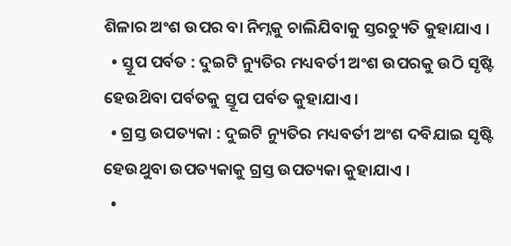ଶିଳାର ଅଂଶ ଉପର ବା ନିମ୍ନକୁ ଚାଲିଯିବାକୁ ସ୍ତରଚ୍ୟୁତି କୁହାଯାଏ ।
  • ସ୍ତୂପ ପର୍ବତ : ଦୁଇଟି ନ୍ୟୁତିର ମଧ୍ୟବର୍ତୀ ଅଂଶ ଉପରକୁ ଉଠି ସୃଷ୍ଟି ହେଉଥ‌ିବା ପର୍ବତକୁ ସ୍ତୂପ ପର୍ବତ କୁହାଯାଏ ।
  • ଗ୍ରସ୍ତ ଉପତ୍ୟକା : ଦୁଇଟି ନ୍ୟୁତିର ମଧ୍ୟବର୍ତୀ ଅଂଶ ଦବିଯାଇ ସୃଷ୍ଟି ହେଉଥୁବା ଉପତ୍ୟକାକୁ ଗ୍ରସ୍ତ ଉପତ୍ୟକା କୁହାଯାଏ ।
  •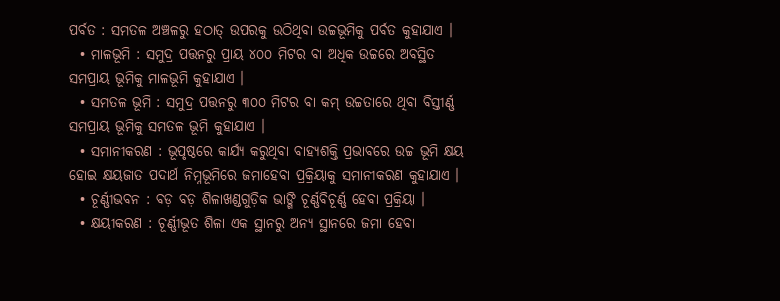ପର୍ବତ : ସମତଳ ଅଞ୍ଚଳରୁ ହଠାତ୍‌ ଉପରକୁ ଉଠିଥିବା ଉଚ୍ଚଭୂମିକୁ ପର୍ବତ କୁହାଯାଏ ।
  • ମାଳଭୂମି : ସମୁଦ୍ର ପତ୍ତନରୁ ପ୍ରାୟ ୪୦୦ ମିଟର ବା ଅଧିକ ଉଚ୍ଚରେ ଅବସ୍ଥିତ ସମପ୍ରାୟ ଭୂମିକୁ ମାଳଭୂମି କୁହାଯାଏ ।
  • ସମତଳ ଭୂମି : ସମୁଦ୍ର ପତ୍ତନରୁ ୩୦୦ ମିଟର ବା କମ୍ ଉଚ୍ଚତାରେ ଥିବା ବିସ୍ତୀର୍ଣ୍ଣ ସମପ୍ରାୟ ଭୂମିକୁ ସମତଳ ଭୂମି କୁହାଯାଏ ।
  • ସମାନୀକରଣ : ଭୂପୃଷ୍ଠରେ କାର୍ଯ୍ୟ କରୁଥିବା ବାହ୍ୟଶକ୍ତି ପ୍ରଭାବରେ ଉଚ୍ଚ ଭୂମି କ୍ଷୟ ହୋଇ କ୍ଷୟଜାତ ପଦାର୍ଥ ନିମ୍ନଭୂମିରେ ଜମାହେବା ପ୍ରକ୍ରିୟାକୁ ସମାନୀକରଣ କୁହାଯାଏ ।
  • ଚୂର୍ଣ୍ଣୀଭବନ : ବଡ଼ ବଡ଼ ଶିଳାଖଣ୍ଡଗୁଡ଼ିକ ଭାଙ୍ଗି ଚୂର୍ଣ୍ଣବିଚୂର୍ଣ୍ଣ ହେବା ପ୍ରକ୍ରିୟା ।
  • କ୍ଷୟୀକରଣ : ଚୂର୍ଣ୍ଣୀଭୂତ ଶିଳା ଏକ ସ୍ଥାନରୁ ଅନ୍ୟ ସ୍ଥାନରେ ଜମା ହେବା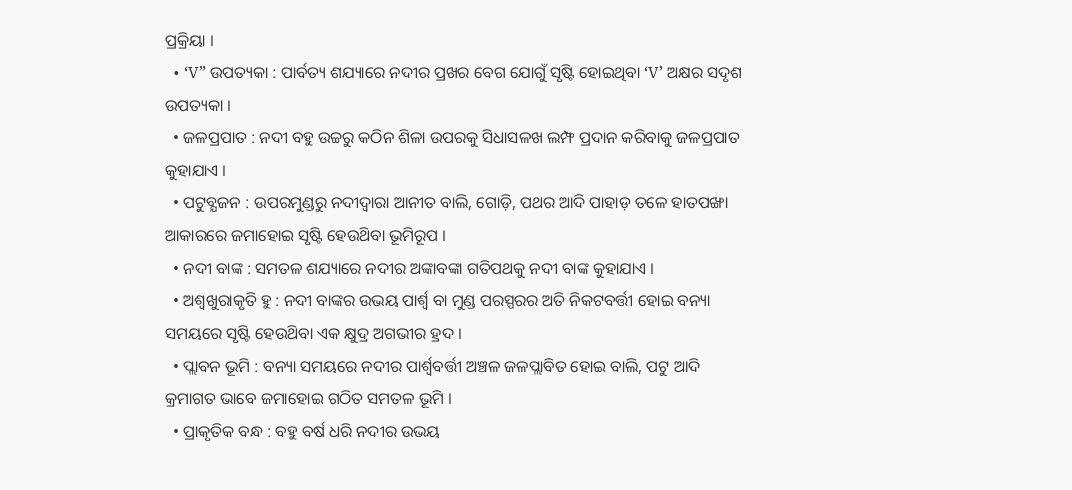ପ୍ରକ୍ରିୟା ।
  • ‘V” ଉପତ୍ୟକା : ପାର୍ବତ୍ୟ ଶଯ୍ୟାରେ ନଦୀର ପ୍ରଖର ବେଗ ଯୋଗୁଁ ସୃଷ୍ଟି ହୋଇଥିବା ‘V’ ଅକ୍ଷର ସଦୃଶ ଉପତ୍ୟକା ।
  • ଜଳପ୍ରପାତ : ନଦୀ ବହୁ ଉଚ୍ଚରୁ କଠିନ ଶିଳା ଉପରକୁ ସିଧାସଳଖ ଲମ୍ଫ ପ୍ରଦାନ କରିବାକୁ ଜଳପ୍ରପାତ କୁହାଯାଏ ।
  • ପଟୁବ୍ଯଜନ : ଉପରମୁଣ୍ଡରୁ ନଦୀଦ୍ଵାରା ଆନୀତ ବାଲି, ଗୋଡ଼ି, ପଥର ଆଦି ପାହାଡ଼ ତଳେ ହାତପଙ୍ଖା ଆକାରରେ ଜମାହୋଇ ସୃଷ୍ଟି ହେଉଥ‌ିବା ଭୂମିରୂପ ।
  • ନଦୀ ବାଙ୍କ : ସମତଳ ଶଯ୍ୟାରେ ନଦୀର ଅଙ୍କାବଙ୍କା ଗତିପଥକୁ ନଦୀ ବାଙ୍କ କୁହାଯାଏ ।
  • ଅଶ୍ଵଖୁରାକୃତି ହୁ : ନଦୀ ବାଙ୍କର ଉଭୟ ପାର୍ଶ୍ବ ବା ମୁଣ୍ଡ ପରସ୍ପରର ଅତି ନିକଟବର୍ତ୍ତୀ ହୋଇ ବନ୍ୟା ସମୟରେ ସୃଷ୍ଟି ହେଉଥ‌ିବା ଏକ କ୍ଷୁଦ୍ର ଅଗଭୀର ହ୍ରଦ ।
  • ପ୍ଲାବନ ଭୂମି : ବନ୍ୟା ସମୟରେ ନଦୀର ପାର୍ଶ୍ଵବର୍ତ୍ତୀ ଅଞ୍ଚଳ ଜଳପ୍ଲାବିତ ହୋଇ ବାଲି, ପଟୁ ଆଦି କ୍ରମାଗତ ଭାବେ ଜମାହୋଇ ଗଠିତ ସମତଳ ଭୂମି ।
  • ପ୍ରାକୃତିକ ବନ୍ଧ : ବହୁ ବର୍ଷ ଧରି ନଦୀର ଉଭୟ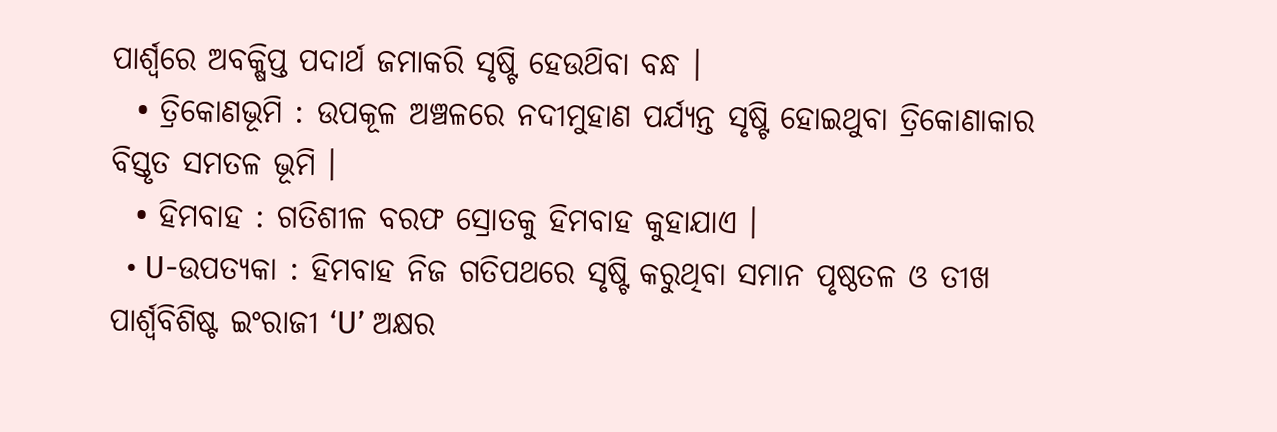ପାର୍ଶ୍ଵରେ ଅବକ୍ଷିପ୍ତ ପଦାର୍ଥ ଜମାକରି ସୃଷ୍ଟି ହେଉଥ‌ିବା ବନ୍ଧ ।
  • ତ୍ରିକୋଣଭୂମି : ଉପକୂଳ ଅଞ୍ଚଳରେ ନଦୀମୁହାଣ ପର୍ଯ୍ୟନ୍ତ ସୃଷ୍ଟି ହୋଇଥୁବା ତ୍ରିକୋଣାକାର ବିସ୍ତୃତ ସମତଳ ଭୂମି ।
  • ହିମବାହ : ଗତିଶୀଳ ବରଫ ସ୍ରୋତକୁ ହିମବାହ କୁହାଯାଏ ।
  • U-ଉପତ୍ୟକା : ହିମବାହ ନିଜ ଗତିପଥରେ ସୃଷ୍ଟି କରୁଥିବା ସମାନ ପୃଷ୍ଠତଳ ଓ ତୀଖ ପାର୍ଶ୍ଵବିଶିଷ୍ଟ ଇଂରାଜୀ ‘U’ ଅକ୍ଷର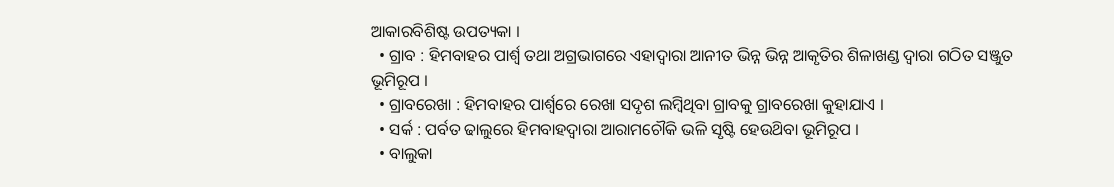ଆକାରବିଶିଷ୍ଟ ଉପତ୍ୟକା ।
  • ଗ୍ରାବ : ହିମବାହର ପାର୍ଶ୍ଵ ତଥା ଅଗ୍ରଭାଗରେ ଏହାଦ୍ଵାରା ଆନୀତ ଭିନ୍ନ ଭିନ୍ନ ଆକୃତିର ଶିଳାଖଣ୍ଡ ଦ୍ଵାରା ଗଠିତ ସଞ୍ଜୁତ ଭୂମିରୂପ ।
  • ଗ୍ରାବରେଖା : ହିମବାହର ପାର୍ଶ୍ଵରେ ରେଖା ସଦୃଶ ଲମ୍ବିଥିବା ଗ୍ରାବକୁ ଗ୍ରାବରେଖା କୁହାଯାଏ ।
  • ସର୍କ : ପର୍ବତ ଢାଲୁରେ ହିମବାହଦ୍ଵାରା ଆରାମଚୌକି ଭଳି ସୃଷ୍ଟି ହେଉଥ‌ିବା ଭୂମିରୂପ ।
  • ବାଲୁକା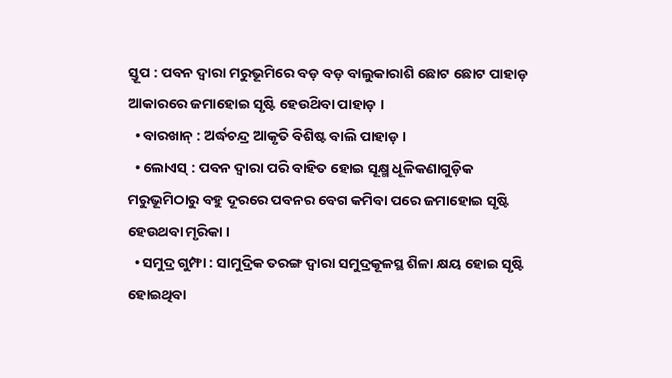ସ୍ତୂପ : ପବନ ଦ୍ଵାରା ମରୁଭୂମିରେ ବଡ଼ ବଡ଼ ବାଲୁକାରାଶି ଛୋଟ ଛୋଟ ପାହାଡ଼ ଆକାରରେ ଜମାହୋଇ ସୃଷ୍ଟି ହେଉଥ‌ିବା ପାହାଡ଼ ।
  • ବାରଖାନ୍ : ଅର୍ଦ୍ଧଚନ୍ଦ୍ର ଆକୃତି ବିଶିଷ୍ଟ ବାଲି ପାହାଡ଼ ।
  • ଲୋଏସ୍ : ପବନ ଦ୍ଵାରା ପରି ବାହିତ ହୋଇ ସୂକ୍ଷ୍ମ ଧୂଳିକଣାଗୁଡ଼ିକ ମରୁଭୂମିଠାରୁ ବହୁ ଦୂରରେ ପବନର ବେଗ କମିବା ପରେ ଜମାହୋଇ ସୃଷ୍ଟି ହେଉଥବା ମୃରିକା ।
  • ସମୁଦ୍ର ଗୁମ୍ଫା : ସାମୁଦ୍ରିକ ତରଙ୍ଗ ଦ୍ବାରା ସମୁଦ୍ରକୂଳସ୍ଥ ଶିଳା କ୍ଷୟ ହୋଇ ସୃଷ୍ଟି ହୋଇଥିବା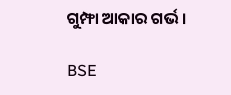ଗୁମ୍ଫା ଆକାର ଗର୍ଭ ।

BSE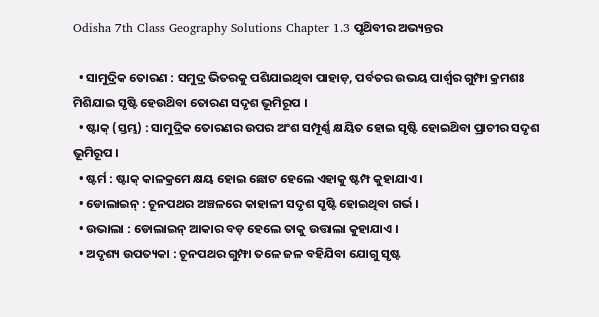Odisha 7th Class Geography Solutions Chapter 1.3 ପୃଥ‌ିବୀର ଅଭ୍ୟନ୍ତର

  • ସାମୁଦ୍ରିକ ତୋରଣ : ସମୁଦ୍ର ଭିତରକୁ ପଶିଯାଇଥିବା ପାହାଡ଼, ପର୍ବତର ଉଭୟ ପାର୍ଶ୍ଵର ଗୁମ୍ଫା କ୍ରମଶଃ ମିଶିଯାଇ ସୃଷ୍ଟି ହେଉଥ‌ିବା ତୋରଣ ସଦୃଶ ଭୂମିରୂପ ।
  • ଷ୍ଟାକ୍ (ସ୍ତମ୍ଭ) : ସାମୁଦ୍ରିକ ତୋରଣର ଉପର ଅଂଶ ସମ୍ପୂର୍ଣ୍ଣ କ୍ଷୟିତ ହୋଇ ସୃଷ୍ଟି ହୋଇଥ‌ିବା ପ୍ରାଚୀର ସଦୃଶ ଭୂମିରୂପ ।
  • ଷ୍ଟର୍ମ : ଷ୍ଟାକ୍ କାଳକ୍ରମେ କ୍ଷୟ ହୋଇ ଛୋଟ ହେଲେ ଏହାକୁ ଷ୍ଟମ୍ପ କୁହାଯାଏ ।
  • ଡୋଲାଇନ୍ : ଚୂନପଥର ଅଞ୍ଚଳରେ କାହାଳୀ ସଦୃଶ ସୃଷ୍ଟି ହୋଇଥିବା ଗର୍ଭ ।
  • ଉଭାଲା : ଡୋଲାଇନ୍ ଆକାର ବଡ଼ ହେଲେ ତାକୁ ଉତ୍ତାଲା କୁହାଯାଏ ।
  • ଅଦୃଶ୍ୟ ଉପତ୍ୟକା : ଚୂନପଥର ଗୁମ୍ଫା ତଳେ ଜଳ ବହିଯିବା ଯୋଗୁ ସୃଷ୍ଟ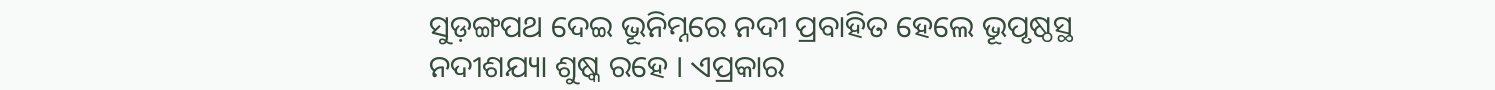ସୁଡ଼ଙ୍ଗପଥ ଦେଇ ଭୂନିମ୍ନରେ ନଦୀ ପ୍ରବାହିତ ହେଲେ ଭୂପୃଷ୍ଠସ୍ଥ ନଦୀଶଯ୍ୟା ଶୁଷ୍କ ରହେ । ଏପ୍ରକାର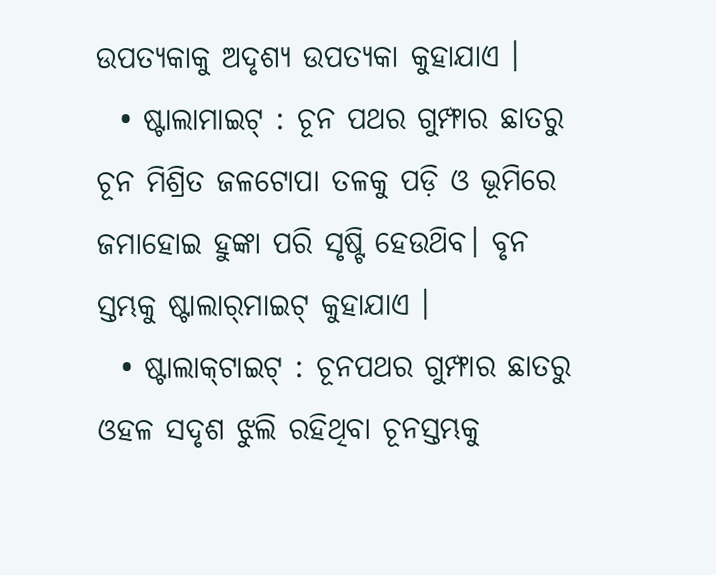ଉପତ୍ୟକାକୁ ଅଦୃଶ୍ୟ ଉପତ୍ୟକା କୁହାଯାଏ ।
  • ଷ୍ଟାଲାମାଇଟ୍‌ : ଚୂନ ପଥର ଗୁମ୍ଫାର ଛାତରୁ ଚୂନ ମିଶ୍ରିତ ଜଳଟୋପା ତଳକୁ ପଡ଼ି ଓ ଭୂମିରେ ଜମାହୋଇ ହୁଙ୍କା ପରି ସୃଷ୍ଟି ହେଉଥ‌ିବ। ବୃନ ସ୍ତମ୍ଭକୁ ଷ୍ଟାଲାର୍‌ମାଇଟ୍‌ କୁହାଯାଏ ।
  • ଷ୍ଟାଲାକ୍‌ଟାଇଟ୍ : ଚୂନପଥର ଗୁମ୍ଫାର ଛାତରୁ ଓହଳ ସଦୃଶ ଝୁଲି ରହିଥିବା ଚୂନସ୍ତମ୍ଭକୁ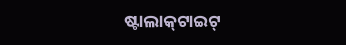ଷ୍ଟାଲାକ୍‌ଟାଇଟ୍‌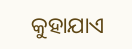କୁହାଯାଏ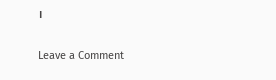।

Leave a Comment